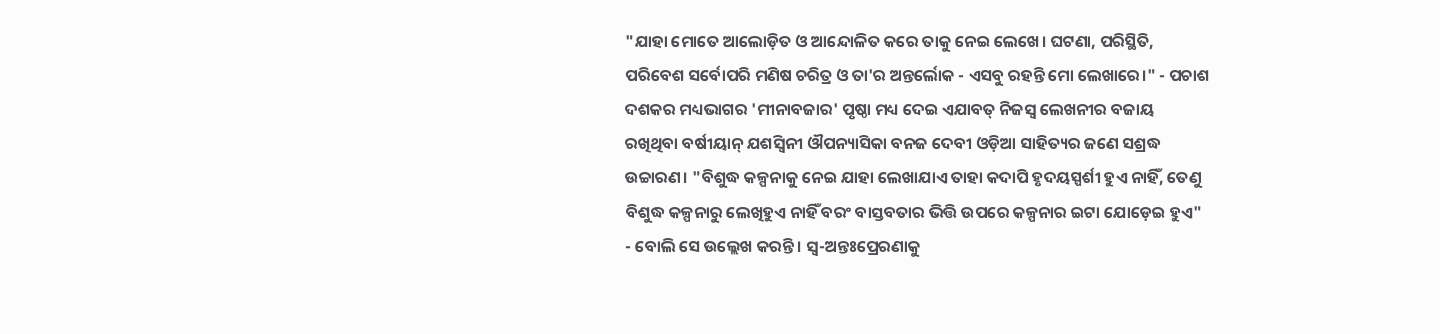"ଯାହା ମୋତେ ଆଲୋଡ଼ିତ ଓ ଆନ୍ଦୋଳିତ କରେ ତାକୁ ନେଇ ଲେଖେ। ଘଟଣା, ପରିସ୍ଥିତି, ପରିବେଶ ସର୍ବୋପରି ମଣିଷ ଚରିତ୍ର ଓ ତା'ର ଅନ୍ତର୍ଲୋକ - ଏସବୁ ରହନ୍ତି ମୋ ଲେଖାରେ।" - ପଚାଶ ଦଶକର ମଧ୍ୟଭାଗର 'ମୀନାବଜାର' ପୃଷ୍ଠା ମଧ୍ୟ ଦେଇ ଏଯାବତ୍ ନିଜସ୍ୱ ଲେଖନୀର ବଜାୟ ରଖିଥିବା ବର୍ଷୀୟାନ୍ ଯଶସ୍ୱିନୀ ଔପନ୍ୟାସିକା ବନଜ ଦେବୀ ଓଡ଼ିଆ ସାହିତ୍ୟର ଜଣେ ସଶ୍ରଦ୍ଧ ଉଚ୍ଚାରଣ। "ବିଶୁଦ୍ଧ କଳ୍ପନାକୁ ନେଇ ଯାହା ଲେଖାଯାଏ ତାହା କଦାପି ହୃଦୟସ୍ପର୍ଶୀ ହୁଏ ନାହିଁ, ତେଣୁ ବିଶୁଦ୍ଧ କଳ୍ପନାରୁ ଲେଖିହୁଏ ନାହିଁ ବରଂ ବାସ୍ତବତାର ଭିତ୍ତି ଉପରେ କଳ୍ପନାର ଇଟା ଯୋଡ଼େଇ ହୁଏ" - ବୋଲି ସେ ଉଲ୍ଲେଖ କରନ୍ତି। ସ୍ୱ-ଅନ୍ତଃପ୍ରେରଣାକୁ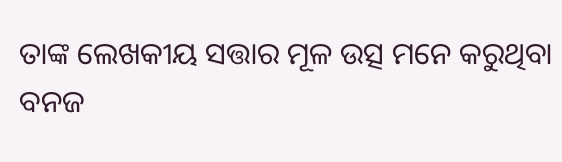ତାଙ୍କ ଲେଖକୀୟ ସତ୍ତାର ମୂଳ ଉତ୍ସ ମନେ କରୁଥିବା ବନଜ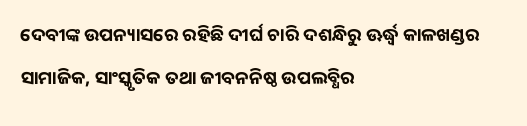ଦେବୀଙ୍କ ଉପନ୍ୟାସରେ ରହିଛି ଦୀର୍ଘ ଚାରି ଦଶନ୍ଧିରୁ ଊର୍ଦ୍ଧ୍ୱ କାଳଖଣ୍ଡର ସାମାଜିକ, ସାଂସ୍କୃତିକ ତଥା ଜୀବନନିଷ୍ଠ ଉପଲବ୍ଧିର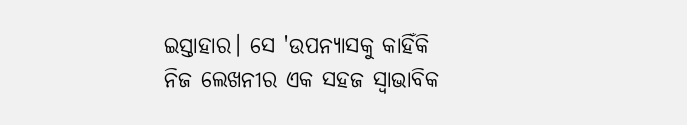ଇସ୍ତାହାର। ସେ 'ଉପନ୍ୟାସକୁ କାହିଁକି ନିଜ ଲେଖନୀର ଏକ ସହଜ ସ୍ୱାଭାବିକ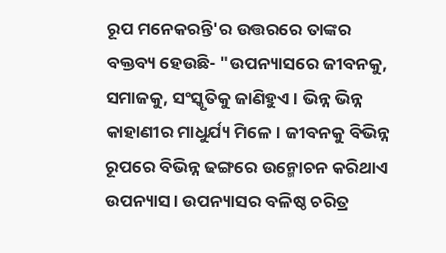ରୂପ ମନେକରନ୍ତି'ର ଉତ୍ତରରେ ତାଙ୍କର ବକ୍ତବ୍ୟ ହେଉଛି- "ଉପନ୍ୟାସରେ ଜୀବନକୁ, ସମାଜକୁ, ସଂସ୍କୃତିକୁ ଜାଣିହୁଏ। ଭିନ୍ନ ଭିନ୍ନ କାହାଣୀର ମାଧୁର୍ଯ୍ୟ ମିଳେ। ଜୀବନକୁ ବିଭିନ୍ନ ରୂପରେ ବିଭିନ୍ନ ଢଙ୍ଗରେ ଉନ୍ମୋଚନ କରିଥାଏ ଉପନ୍ୟାସ। ଉପନ୍ୟାସର ବଳିଷ୍ଠ ଚରିତ୍ର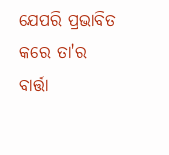ଯେପରି ପ୍ରଭାବିତ କରେ ତା'ର ବାର୍ତ୍ତା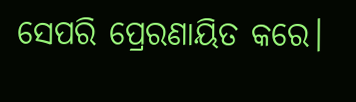ସେପରି ପ୍ରେରଣାୟିତ କରେ।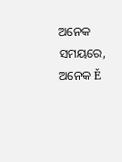ଅନେକ ସମୟରେ, ଅନେକ Ě